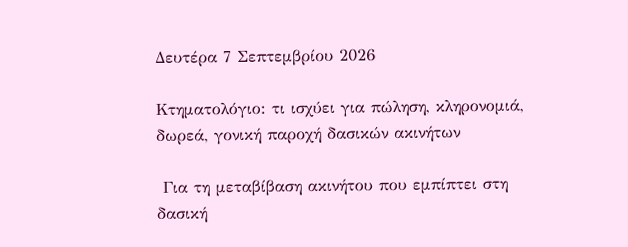Δευτέρα 7 Σεπτεμβρίου 2026

Κτηματολόγιο: τι ισχύει για πώληση, κληρονομιά, δωρεά, γονική παροχή δασικών ακινήτων

 Για τη μεταβίβαση ακινήτου που εμπίπτει στη δασική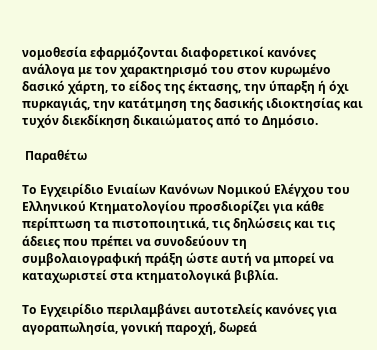νομοθεσία εφαρμόζονται διαφορετικοί κανόνες ανάλογα με τον χαρακτηρισμό του στον κυρωμένο δασικό χάρτη, το είδος της έκτασης, την ύπαρξη ή όχι πυρκαγιάς, την κατάτμηση της δασικής ιδιοκτησίας και τυχόν διεκδίκηση δικαιώματος από το Δημόσιο.

 Παραθέτω

Το Εγχειρίδιο Ενιαίων Κανόνων Νομικού Ελέγχου του Ελληνικού Κτηματολογίου προσδιορίζει για κάθε περίπτωση τα πιστοποιητικά, τις δηλώσεις και τις άδειες που πρέπει να συνοδεύουν τη συμβολαιογραφική πράξη ώστε αυτή να μπορεί να καταχωριστεί στα κτηματολογικά βιβλία.

Το Εγχειρίδιο περιλαμβάνει αυτοτελείς κανόνες για αγοραπωλησία, γονική παροχή, δωρεά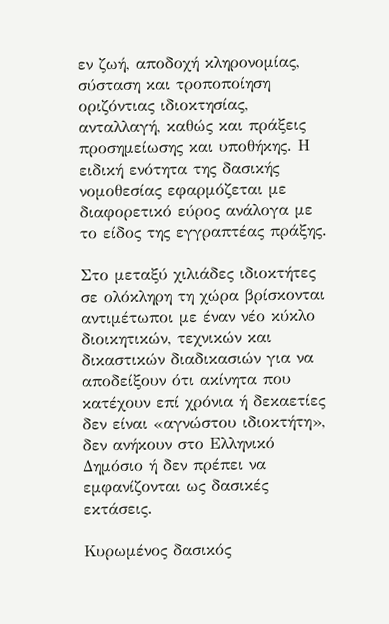εν ζωή, αποδοχή κληρονομίας, σύσταση και τροποποίηση οριζόντιας ιδιοκτησίας, ανταλλαγή, καθώς και πράξεις προσημείωσης και υποθήκης. Η ειδική ενότητα της δασικής νομοθεσίας εφαρμόζεται με διαφορετικό εύρος ανάλογα με το είδος της εγγραπτέας πράξης.

Στο μεταξύ χιλιάδες ιδιοκτήτες σε ολόκληρη τη χώρα βρίσκονται αντιμέτωποι με έναν νέο κύκλο διοικητικών, τεχνικών και δικαστικών διαδικασιών για να αποδείξουν ότι ακίνητα που κατέχουν επί χρόνια ή δεκαετίες δεν είναι «αγνώστου ιδιοκτήτη», δεν ανήκουν στο Ελληνικό Δημόσιο ή δεν πρέπει να εμφανίζονται ως δασικές εκτάσεις.

Κυρωμένος δασικός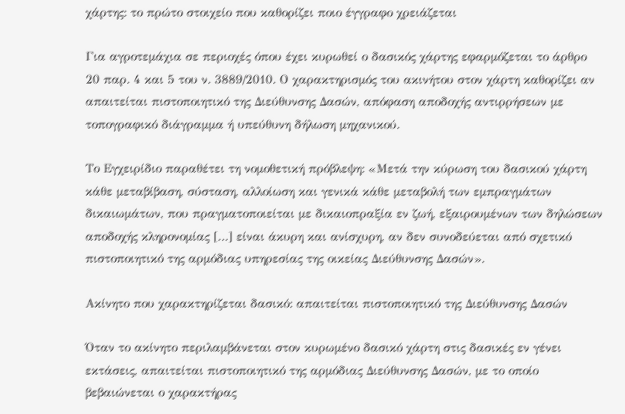χάρτης: το πρώτο στοιχείο που καθορίζει ποιο έγγραφο χρειάζεται

Για αγροτεμάχια σε περιοχές όπου έχει κυρωθεί ο δασικός χάρτης εφαρμόζεται το άρθρο 20 παρ. 4 και 5 του ν. 3889/2010. Ο χαρακτηρισμός του ακινήτου στον χάρτη καθορίζει αν απαιτείται πιστοποιητικό της Διεύθυνσης Δασών, απόφαση αποδοχής αντιρρήσεων με τοπογραφικό διάγραμμα ή υπεύθυνη δήλωση μηχανικού.

Το Εγχειρίδιο παραθέτει τη νομοθετική πρόβλεψη: «Μετά την κύρωση του δασικού χάρτη κάθε μεταβίβαση, σύσταση, αλλοίωση και γενικά κάθε μεταβολή των εμπραγμάτων δικαιωμάτων, που πραγματοποιείται με δικαιοπραξία εν ζωή, εξαιρουμένων των δηλώσεων αποδοχής κληρονομίας […] είναι άκυρη και ανίσχυρη, αν δεν συνοδεύεται από σχετικό πιστοποιητικό της αρμόδιας υπηρεσίας της οικείας Διεύθυνσης Δασών».

Ακίνητο που χαρακτηρίζεται δασικό: απαιτείται πιστοποιητικό της Διεύθυνσης Δασών

Όταν το ακίνητο περιλαμβάνεται στον κυρωμένο δασικό χάρτη στις δασικές εν γένει εκτάσεις, απαιτείται πιστοποιητικό της αρμόδιας Διεύθυνσης Δασών, με το οποίο βεβαιώνεται ο χαρακτήρας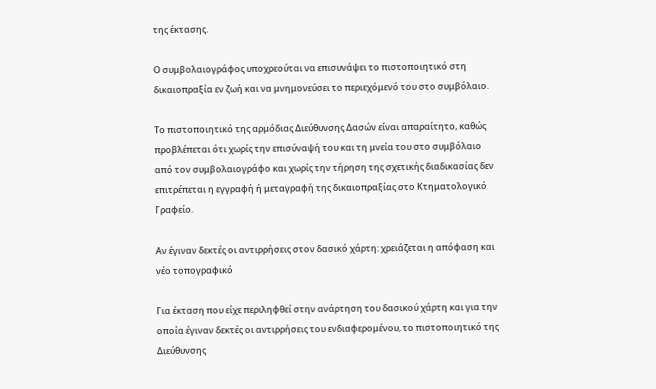της έκτασης.

Ο συμβολαιογράφος υποχρεούται να επισυνάψει το πιστοποιητικό στη δικαιοπραξία εν ζωή και να μνημονεύσει το περιεχόμενό του στο συμβόλαιο.

Το πιστοποιητικό της αρμόδιας Διεύθυνσης Δασών είναι απαραίτητο, καθώς προβλέπεται ότι χωρίς την επισύναψή του και τη μνεία του στο συμβόλαιο από τον συμβολαιογράφο και χωρίς την τήρηση της σχετικής διαδικασίας δεν επιτρέπεται η εγγραφή ή μεταγραφή της δικαιοπραξίας στο Κτηματολογικό Γραφείο.

Αν έγιναν δεκτές οι αντιρρήσεις στον δασικό χάρτη: χρειάζεται η απόφαση και νέο τοπογραφικό

Για έκταση που είχε περιληφθεί στην ανάρτηση του δασικού χάρτη και για την οποία έγιναν δεκτές οι αντιρρήσεις του ενδιαφερομένου, το πιστοποιητικό της Διεύθυνσης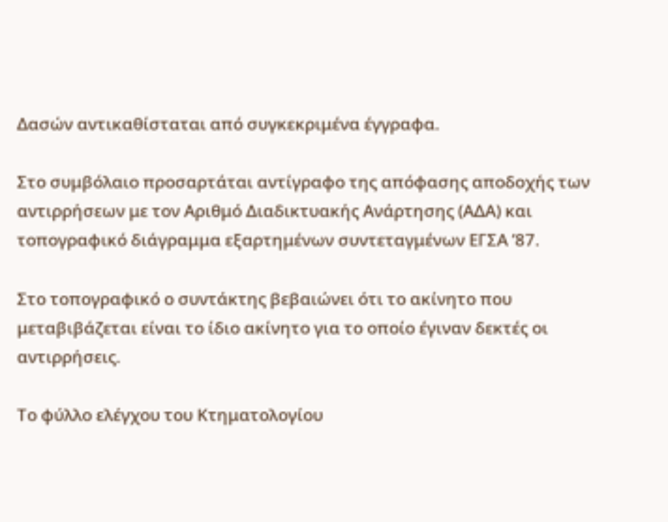Δασών αντικαθίσταται από συγκεκριμένα έγγραφα.

Στο συμβόλαιο προσαρτάται αντίγραφο της απόφασης αποδοχής των αντιρρήσεων με τον Αριθμό Διαδικτυακής Ανάρτησης (ΑΔΑ) και τοπογραφικό διάγραμμα εξαρτημένων συντεταγμένων ΕΓΣΑ ’87.

Στο τοπογραφικό ο συντάκτης βεβαιώνει ότι το ακίνητο που μεταβιβάζεται είναι το ίδιο ακίνητο για το οποίο έγιναν δεκτές οι αντιρρήσεις.

Το φύλλο ελέγχου του Κτηματολογίου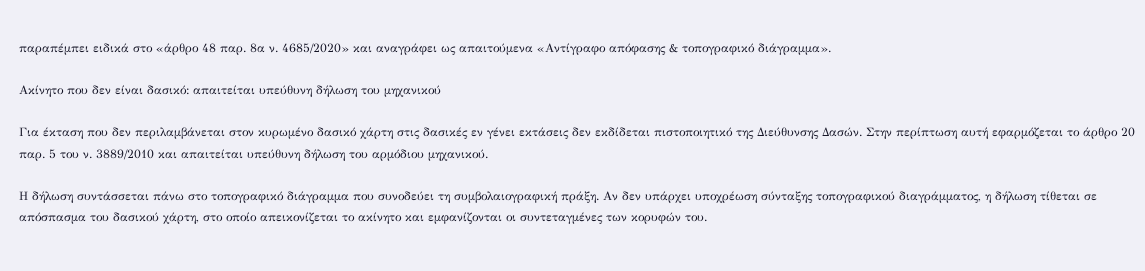παραπέμπει ειδικά στο «άρθρο 48 παρ. 8α ν. 4685/2020» και αναγράφει ως απαιτούμενα «Αντίγραφο απόφασης & τοπογραφικό διάγραμμα».

Ακίνητο που δεν είναι δασικό: απαιτείται υπεύθυνη δήλωση του μηχανικού

Για έκταση που δεν περιλαμβάνεται στον κυρωμένο δασικό χάρτη στις δασικές εν γένει εκτάσεις δεν εκδίδεται πιστοποιητικό της Διεύθυνσης Δασών. Στην περίπτωση αυτή εφαρμόζεται το άρθρο 20 παρ. 5 του ν. 3889/2010 και απαιτείται υπεύθυνη δήλωση του αρμόδιου μηχανικού.

Η δήλωση συντάσσεται πάνω στο τοπογραφικό διάγραμμα που συνοδεύει τη συμβολαιογραφική πράξη. Αν δεν υπάρχει υποχρέωση σύνταξης τοπογραφικού διαγράμματος, η δήλωση τίθεται σε απόσπασμα του δασικού χάρτη, στο οποίο απεικονίζεται το ακίνητο και εμφανίζονται οι συντεταγμένες των κορυφών του.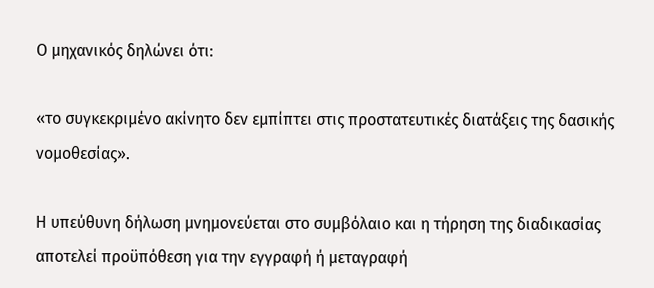Ο μηχανικός δηλώνει ότι:

«το συγκεκριμένο ακίνητο δεν εμπίπτει στις προστατευτικές διατάξεις της δασικής νομοθεσίας».

Η υπεύθυνη δήλωση μνημονεύεται στο συμβόλαιο και η τήρηση της διαδικασίας αποτελεί προϋπόθεση για την εγγραφή ή μεταγραφή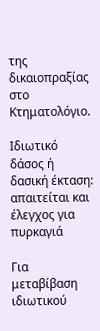της δικαιοπραξίας στο Κτηματολόγιο.

Ιδιωτικό δάσος ή δασική έκταση: απαιτείται και έλεγχος για πυρκαγιά

Για μεταβίβαση ιδιωτικού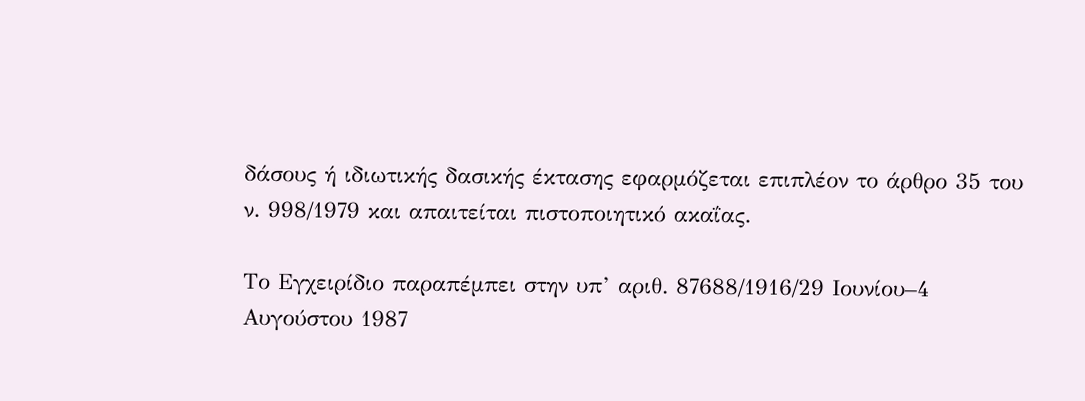δάσους ή ιδιωτικής δασικής έκτασης εφαρμόζεται επιπλέον το άρθρο 35 του ν. 998/1979 και απαιτείται πιστοποιητικό ακαΐας.

Το Εγχειρίδιο παραπέμπει στην υπ’ αριθ. 87688/1916/29 Ιουνίου–4 Αυγούστου 1987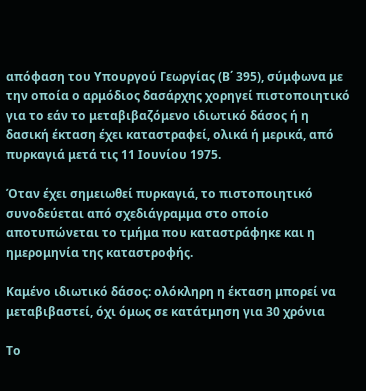απόφαση του Υπουργού Γεωργίας (Β΄ 395), σύμφωνα με την οποία ο αρμόδιος δασάρχης χορηγεί πιστοποιητικό για το εάν το μεταβιβαζόμενο ιδιωτικό δάσος ή η δασική έκταση έχει καταστραφεί, ολικά ή μερικά, από πυρκαγιά μετά τις 11 Ιουνίου 1975.

Όταν έχει σημειωθεί πυρκαγιά, το πιστοποιητικό συνοδεύεται από σχεδιάγραμμα στο οποίο αποτυπώνεται το τμήμα που καταστράφηκε και η ημερομηνία της καταστροφής.

Καμένο ιδιωτικό δάσος: ολόκληρη η έκταση μπορεί να μεταβιβαστεί, όχι όμως σε κατάτμηση για 30 χρόνια

Το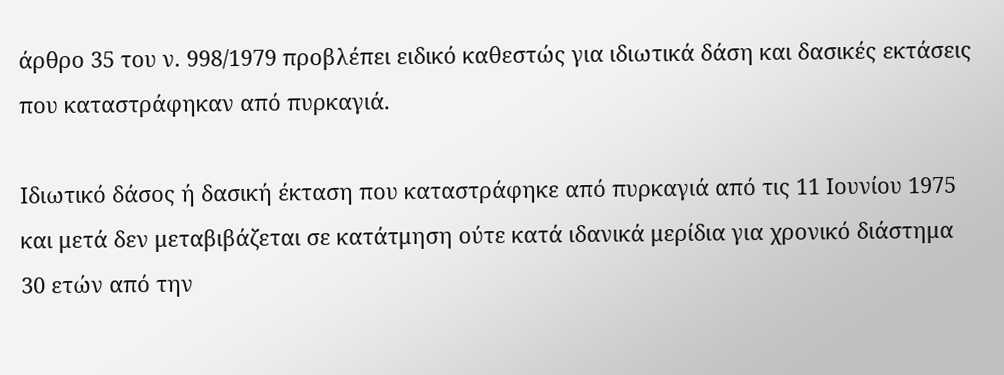άρθρο 35 του ν. 998/1979 προβλέπει ειδικό καθεστώς για ιδιωτικά δάση και δασικές εκτάσεις που καταστράφηκαν από πυρκαγιά.

Ιδιωτικό δάσος ή δασική έκταση που καταστράφηκε από πυρκαγιά από τις 11 Ιουνίου 1975 και μετά δεν μεταβιβάζεται σε κατάτμηση ούτε κατά ιδανικά μερίδια για χρονικό διάστημα 30 ετών από την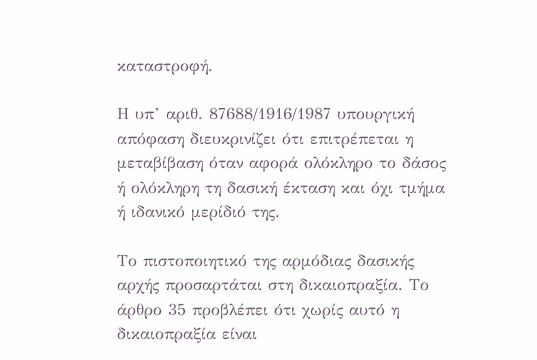καταστροφή.

Η υπ’ αριθ. 87688/1916/1987 υπουργική απόφαση διευκρινίζει ότι επιτρέπεται η μεταβίβαση όταν αφορά ολόκληρο το δάσος ή ολόκληρη τη δασική έκταση και όχι τμήμα ή ιδανικό μερίδιό της.

Το πιστοποιητικό της αρμόδιας δασικής αρχής προσαρτάται στη δικαιοπραξία. Το άρθρο 35 προβλέπει ότι χωρίς αυτό η δικαιοπραξία είναι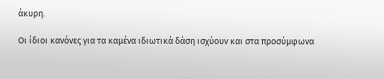άκυρη.

Οι ίδιοι κανόνες για τα καμένα ιδιωτικά δάση ισχύουν και στα προσύμφωνα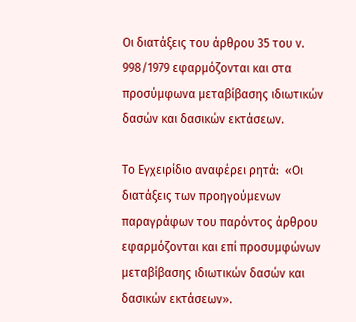Οι διατάξεις του άρθρου 35 του ν. 998/1979 εφαρμόζονται και στα προσύμφωνα μεταβίβασης ιδιωτικών δασών και δασικών εκτάσεων.

Το Εγχειρίδιο αναφέρει ρητά:  «Οι διατάξεις των προηγούμενων παραγράφων του παρόντος άρθρου εφαρμόζονται και επί προσυμφώνων μεταβίβασης ιδιωτικών δασών και δασικών εκτάσεων».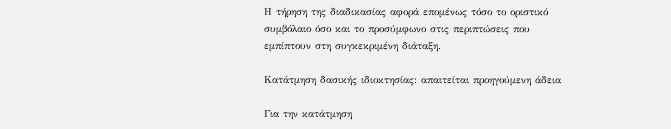Η τήρηση της διαδικασίας αφορά επομένως τόσο το οριστικό συμβόλαιο όσο και το προσύμφωνο στις περιπτώσεις που εμπίπτουν στη συγκεκριμένη διάταξη.

Κατάτμηση δασικής ιδιοκτησίας: απαιτείται προηγούμενη άδεια

Για την κατάτμηση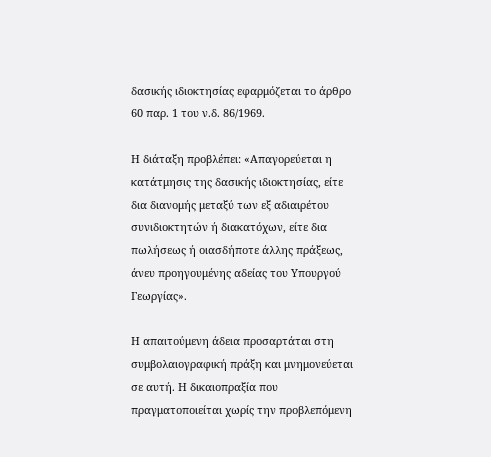δασικής ιδιοκτησίας εφαρμόζεται το άρθρο 60 παρ. 1 του ν.δ. 86/1969.

Η διάταξη προβλέπει: «Απαγορεύεται η κατάτμησις της δασικής ιδιοκτησίας, είτε δια διανομής μεταξύ των εξ αδιαιρέτου συνιδιοκτητών ή διακατόχων, είτε δια πωλήσεως ή οιασδήποτε άλλης πράξεως, άνευ προηγουμένης αδείας του Υπουργού Γεωργίας».

Η απαιτούμενη άδεια προσαρτάται στη συμβολαιογραφική πράξη και μνημονεύεται σε αυτή. Η δικαιοπραξία που πραγματοποιείται χωρίς την προβλεπόμενη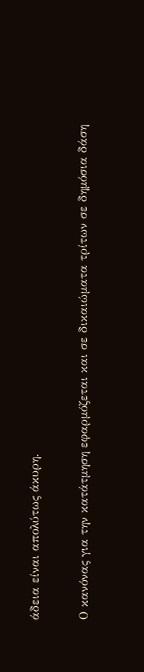άδεια είναι απολύτως άκυρη.

Ο κανόνας για την κατάτμηση εφαρμόζεται και σε δικαιώματα τρίτων σε δημόσια δάση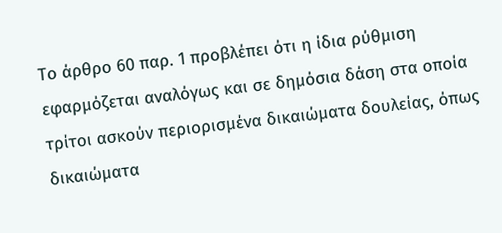Το άρθρο 60 παρ. 1 προβλέπει ότι η ίδια ρύθμιση εφαρμόζεται αναλόγως και σε δημόσια δάση στα οποία τρίτοι ασκούν περιορισμένα δικαιώματα δουλείας, όπως δικαιώματα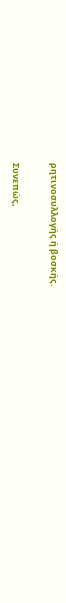ρητινοσυλλογής ή βοσκής.

Συνεπώς,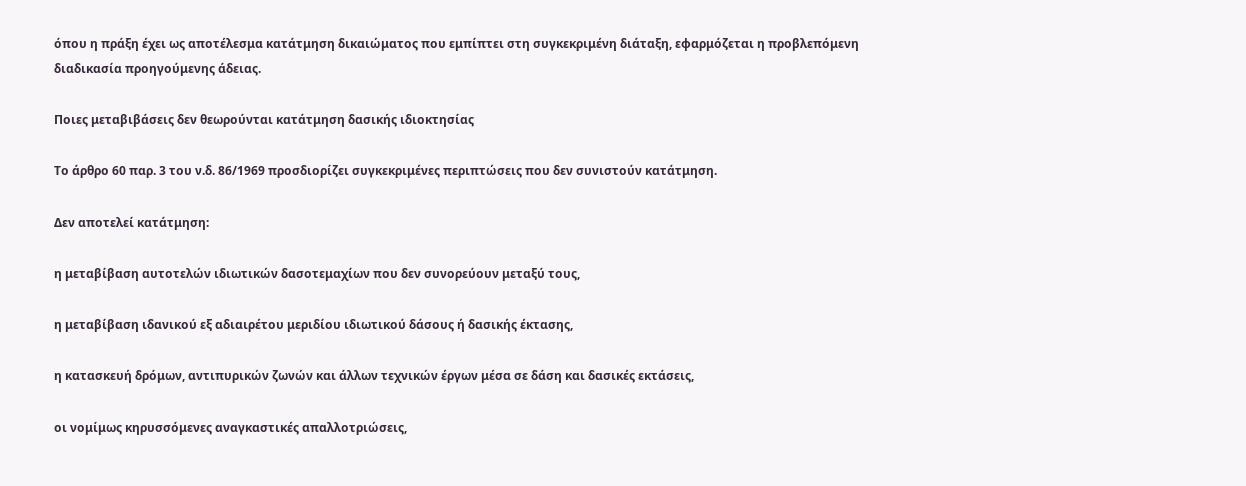όπου η πράξη έχει ως αποτέλεσμα κατάτμηση δικαιώματος που εμπίπτει στη συγκεκριμένη διάταξη, εφαρμόζεται η προβλεπόμενη διαδικασία προηγούμενης άδειας.

Ποιες μεταβιβάσεις δεν θεωρούνται κατάτμηση δασικής ιδιοκτησίας

Το άρθρο 60 παρ. 3 του ν.δ. 86/1969 προσδιορίζει συγκεκριμένες περιπτώσεις που δεν συνιστούν κατάτμηση.

Δεν αποτελεί κατάτμηση:

η μεταβίβαση αυτοτελών ιδιωτικών δασοτεμαχίων που δεν συνορεύουν μεταξύ τους,

η μεταβίβαση ιδανικού εξ αδιαιρέτου μεριδίου ιδιωτικού δάσους ή δασικής έκτασης,

η κατασκευή δρόμων, αντιπυρικών ζωνών και άλλων τεχνικών έργων μέσα σε δάση και δασικές εκτάσεις,

οι νομίμως κηρυσσόμενες αναγκαστικές απαλλοτριώσεις,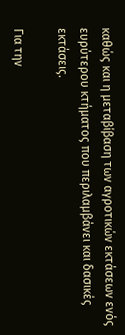καθώς και η μεταβίβαση των αγροτικών εκτάσεων ενός ευρύτερου κτήματος που περιλαμβάνει και δασικές εκτάσεις.

Για την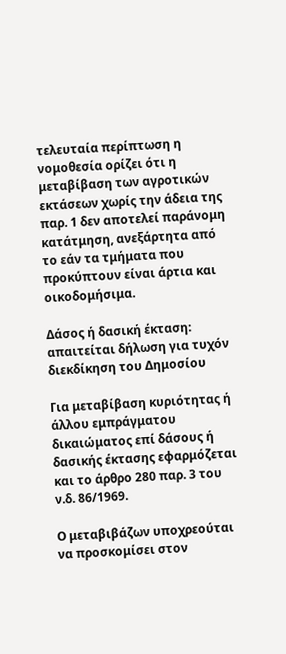τελευταία περίπτωση η νομοθεσία ορίζει ότι η μεταβίβαση των αγροτικών εκτάσεων χωρίς την άδεια της παρ. 1 δεν αποτελεί παράνομη κατάτμηση, ανεξάρτητα από το εάν τα τμήματα που προκύπτουν είναι άρτια και οικοδομήσιμα.

Δάσος ή δασική έκταση: απαιτείται δήλωση για τυχόν διεκδίκηση του Δημοσίου

Για μεταβίβαση κυριότητας ή άλλου εμπράγματου δικαιώματος επί δάσους ή δασικής έκτασης εφαρμόζεται και το άρθρο 280 παρ. 3 του ν.δ. 86/1969.

Ο μεταβιβάζων υποχρεούται να προσκομίσει στον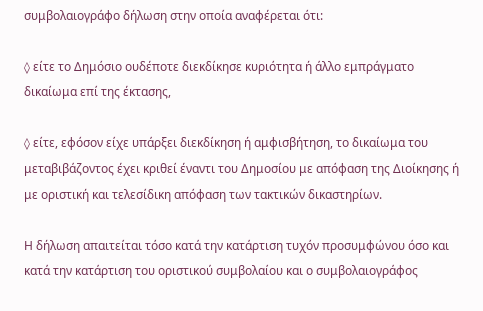συμβολαιογράφο δήλωση στην οποία αναφέρεται ότι:

◊ είτε το Δημόσιο ουδέποτε διεκδίκησε κυριότητα ή άλλο εμπράγματο δικαίωμα επί της έκτασης,

◊ είτε, εφόσον είχε υπάρξει διεκδίκηση ή αμφισβήτηση, το δικαίωμα του μεταβιβάζοντος έχει κριθεί έναντι του Δημοσίου με απόφαση της Διοίκησης ή με οριστική και τελεσίδικη απόφαση των τακτικών δικαστηρίων.

Η δήλωση απαιτείται τόσο κατά την κατάρτιση τυχόν προσυμφώνου όσο και κατά την κατάρτιση του οριστικού συμβολαίου και ο συμβολαιογράφος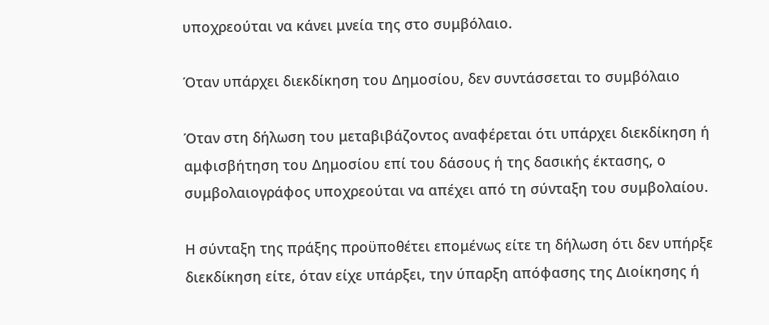υποχρεούται να κάνει μνεία της στο συμβόλαιο.

Όταν υπάρχει διεκδίκηση του Δημοσίου, δεν συντάσσεται το συμβόλαιο

Όταν στη δήλωση του μεταβιβάζοντος αναφέρεται ότι υπάρχει διεκδίκηση ή αμφισβήτηση του Δημοσίου επί του δάσους ή της δασικής έκτασης, ο συμβολαιογράφος υποχρεούται να απέχει από τη σύνταξη του συμβολαίου.

Η σύνταξη της πράξης προϋποθέτει επομένως είτε τη δήλωση ότι δεν υπήρξε διεκδίκηση είτε, όταν είχε υπάρξει, την ύπαρξη απόφασης της Διοίκησης ή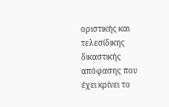οριστικής και τελεσίδικης δικαστικής απόφασης που έχει κρίνει το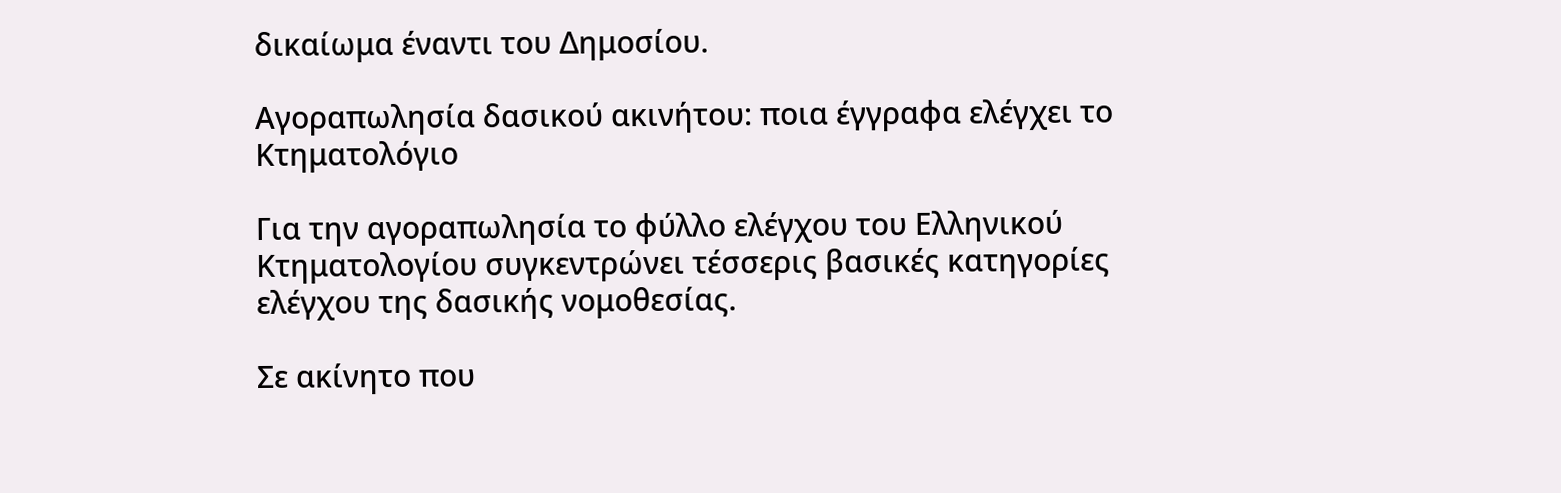δικαίωμα έναντι του Δημοσίου.

Αγοραπωλησία δασικού ακινήτου: ποια έγγραφα ελέγχει το Κτηματολόγιο

Για την αγοραπωλησία το φύλλο ελέγχου του Ελληνικού Κτηματολογίου συγκεντρώνει τέσσερις βασικές κατηγορίες ελέγχου της δασικής νομοθεσίας.

Σε ακίνητο που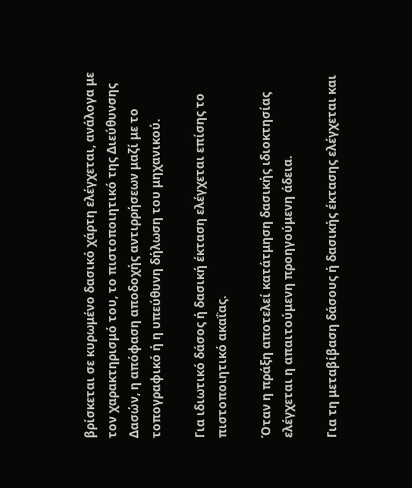βρίσκεται σε κυρωμένο δασικό χάρτη ελέγχεται, ανάλογα με τον χαρακτηρισμό του, το πιστοποιητικό της Διεύθυνσης Δασών, η απόφαση αποδοχής αντιρρήσεων μαζί με το τοπογραφικό ή η υπεύθυνη δήλωση του μηχανικού.

Για ιδιωτικό δάσος ή δασική έκταση ελέγχεται επίσης το πιστοποιητικό ακαΐας.

Όταν η πράξη αποτελεί κατάτμηση δασικής ιδιοκτησίας ελέγχεται η απαιτούμενη προηγούμενη άδεια.

Για τη μεταβίβαση δάσους ή δασικής έκτασης ελέγχεται και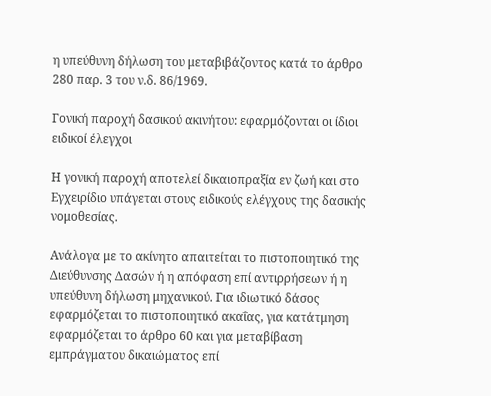η υπεύθυνη δήλωση του μεταβιβάζοντος κατά το άρθρο 280 παρ. 3 του ν.δ. 86/1969.

Γονική παροχή δασικού ακινήτου: εφαρμόζονται οι ίδιοι ειδικοί έλεγχοι

Η γονική παροχή αποτελεί δικαιοπραξία εν ζωή και στο Εγχειρίδιο υπάγεται στους ειδικούς ελέγχους της δασικής νομοθεσίας.

Ανάλογα με το ακίνητο απαιτείται το πιστοποιητικό της Διεύθυνσης Δασών ή η απόφαση επί αντιρρήσεων ή η υπεύθυνη δήλωση μηχανικού. Για ιδιωτικό δάσος εφαρμόζεται το πιστοποιητικό ακαΐας, για κατάτμηση εφαρμόζεται το άρθρο 60 και για μεταβίβαση εμπράγματου δικαιώματος επί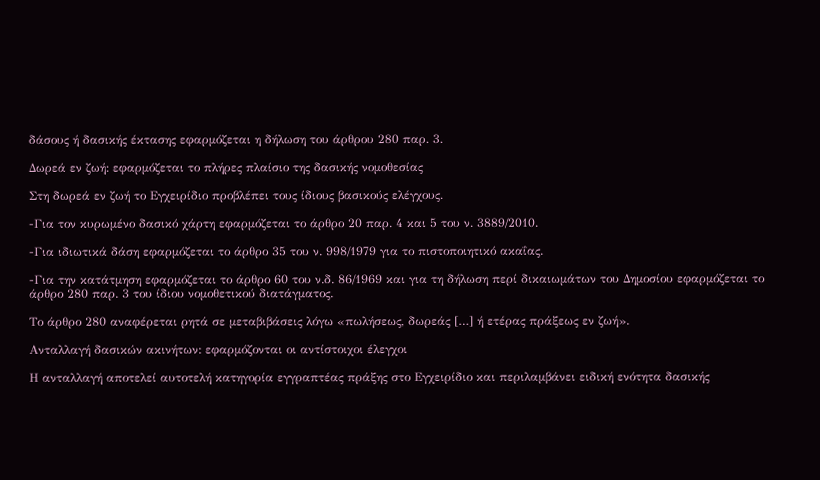δάσους ή δασικής έκτασης εφαρμόζεται η δήλωση του άρθρου 280 παρ. 3.

Δωρεά εν ζωή: εφαρμόζεται το πλήρες πλαίσιο της δασικής νομοθεσίας

Στη δωρεά εν ζωή το Εγχειρίδιο προβλέπει τους ίδιους βασικούς ελέγχους.

-Για τον κυρωμένο δασικό χάρτη εφαρμόζεται το άρθρο 20 παρ. 4 και 5 του ν. 3889/2010.

-Για ιδιωτικά δάση εφαρμόζεται το άρθρο 35 του ν. 998/1979 για το πιστοποιητικό ακαΐας.

-Για την κατάτμηση εφαρμόζεται το άρθρο 60 του ν.δ. 86/1969 και για τη δήλωση περί δικαιωμάτων του Δημοσίου εφαρμόζεται το άρθρο 280 παρ. 3 του ίδιου νομοθετικού διατάγματος.

Το άρθρο 280 αναφέρεται ρητά σε μεταβιβάσεις λόγω «πωλήσεως, δωρεάς […] ή ετέρας πράξεως εν ζωή».

Ανταλλαγή δασικών ακινήτων: εφαρμόζονται οι αντίστοιχοι έλεγχοι

Η ανταλλαγή αποτελεί αυτοτελή κατηγορία εγγραπτέας πράξης στο Εγχειρίδιο και περιλαμβάνει ειδική ενότητα δασικής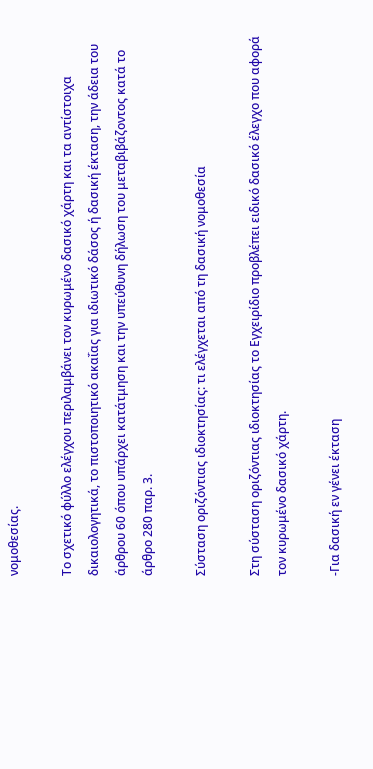νομοθεσίας.

Το σχετικό φύλλο ελέγχου περιλαμβάνει τον κυρωμένο δασικό χάρτη και τα αντίστοιχα δικαιολογητικά, το πιστοποιητικό ακαΐας για ιδιωτικό δάσος ή δασική έκταση, την άδεια του άρθρου 60 όπου υπάρχει κατάτμηση και την υπεύθυνη δήλωση του μεταβιβάζοντος κατά το άρθρο 280 παρ. 3.

Σύσταση οριζόντιας ιδιοκτησίας: τι ελέγχεται από τη δασική νομοθεσία

Στη σύσταση οριζόντιας ιδιοκτησίας το Εγχειρίδιο προβλέπει ειδικό δασικό έλεγχο που αφορά τον κυρωμένο δασικό χάρτη.

-Για δασική εν γένει έκταση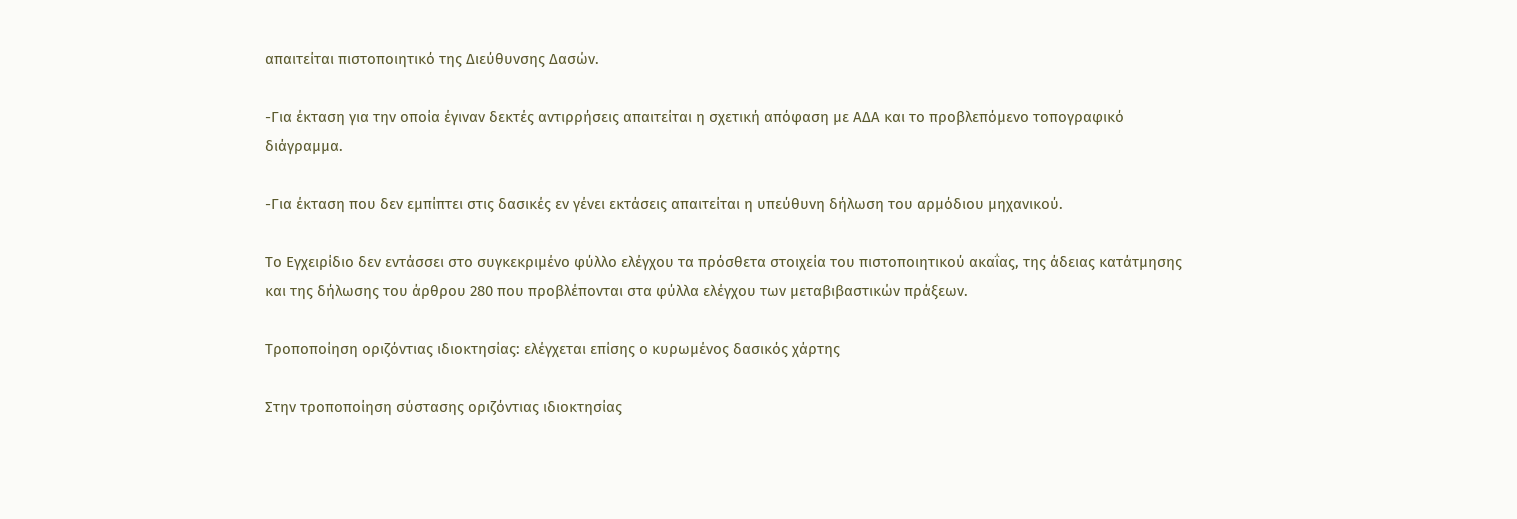απαιτείται πιστοποιητικό της Διεύθυνσης Δασών.

-Για έκταση για την οποία έγιναν δεκτές αντιρρήσεις απαιτείται η σχετική απόφαση με ΑΔΑ και το προβλεπόμενο τοπογραφικό διάγραμμα.

-Για έκταση που δεν εμπίπτει στις δασικές εν γένει εκτάσεις απαιτείται η υπεύθυνη δήλωση του αρμόδιου μηχανικού.

Το Εγχειρίδιο δεν εντάσσει στο συγκεκριμένο φύλλο ελέγχου τα πρόσθετα στοιχεία του πιστοποιητικού ακαΐας, της άδειας κατάτμησης και της δήλωσης του άρθρου 280 που προβλέπονται στα φύλλα ελέγχου των μεταβιβαστικών πράξεων.

Τροποποίηση οριζόντιας ιδιοκτησίας: ελέγχεται επίσης ο κυρωμένος δασικός χάρτης

Στην τροποποίηση σύστασης οριζόντιας ιδιοκτησίας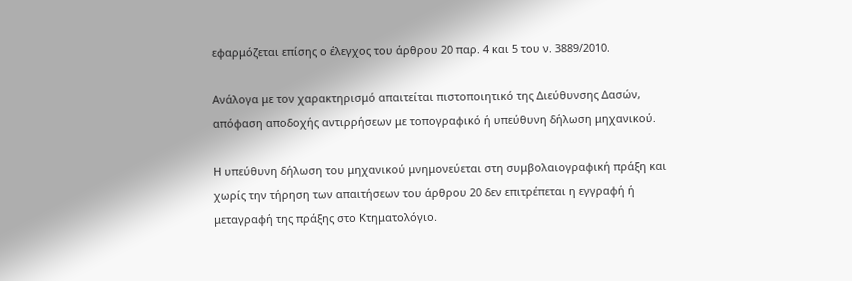εφαρμόζεται επίσης ο έλεγχος του άρθρου 20 παρ. 4 και 5 του ν. 3889/2010.

Ανάλογα με τον χαρακτηρισμό απαιτείται πιστοποιητικό της Διεύθυνσης Δασών, απόφαση αποδοχής αντιρρήσεων με τοπογραφικό ή υπεύθυνη δήλωση μηχανικού.

Η υπεύθυνη δήλωση του μηχανικού μνημονεύεται στη συμβολαιογραφική πράξη και χωρίς την τήρηση των απαιτήσεων του άρθρου 20 δεν επιτρέπεται η εγγραφή ή μεταγραφή της πράξης στο Κτηματολόγιο.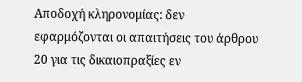Αποδοχή κληρονομίας: δεν εφαρμόζονται οι απαιτήσεις του άρθρου 20 για τις δικαιοπραξίες εν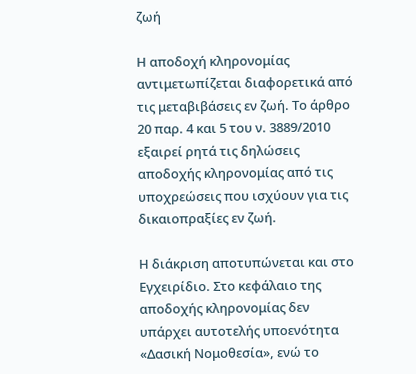ζωή

Η αποδοχή κληρονομίας αντιμετωπίζεται διαφορετικά από τις μεταβιβάσεις εν ζωή. Το άρθρο 20 παρ. 4 και 5 του ν. 3889/2010 εξαιρεί ρητά τις δηλώσεις αποδοχής κληρονομίας από τις υποχρεώσεις που ισχύουν για τις δικαιοπραξίες εν ζωή.

Η διάκριση αποτυπώνεται και στο Εγχειρίδιο. Στο κεφάλαιο της αποδοχής κληρονομίας δεν υπάρχει αυτοτελής υποενότητα «Δασική Νομοθεσία», ενώ το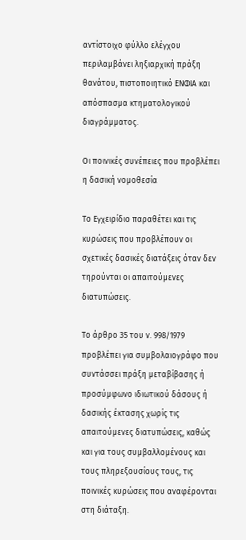αντίστοιχο φύλλο ελέγχου περιλαμβάνει ληξιαρχική πράξη θανάτου, πιστοποιητικό ΕΝΦΙΑ και απόσπασμα κτηματολογικού διαγράμματος.

Οι ποινικές συνέπειες που προβλέπει η δασική νομοθεσία

Το Εγχειρίδιο παραθέτει και τις κυρώσεις που προβλέπουν οι σχετικές δασικές διατάξεις όταν δεν τηρούνται οι απαιτούμενες διατυπώσεις.

Το άρθρο 35 του ν. 998/1979 προβλέπει για συμβολαιογράφο που συντάσσει πράξη μεταβίβασης ή προσύμφωνο ιδιωτικού δάσους ή δασικής έκτασης χωρίς τις απαιτούμενες διατυπώσεις, καθώς και για τους συμβαλλομένους και τους πληρεξουσίους τους, τις ποινικές κυρώσεις που αναφέρονται στη διάταξη.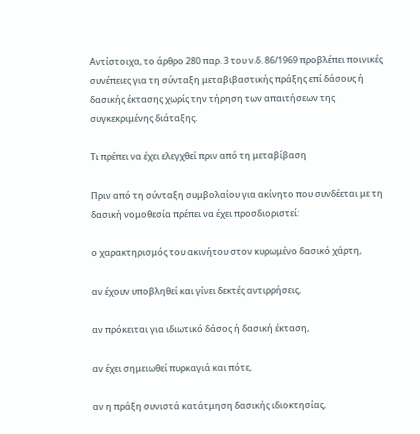Αντίστοιχα, το άρθρο 280 παρ. 3 του ν.δ. 86/1969 προβλέπει ποινικές συνέπειες για τη σύνταξη μεταβιβαστικής πράξης επί δάσους ή δασικής έκτασης χωρίς την τήρηση των απαιτήσεων της συγκεκριμένης διάταξης.

Τι πρέπει να έχει ελεγχθεί πριν από τη μεταβίβαση

Πριν από τη σύνταξη συμβολαίου για ακίνητο που συνδέεται με τη δασική νομοθεσία πρέπει να έχει προσδιοριστεί:

ο χαρακτηρισμός του ακινήτου στον κυρωμένο δασικό χάρτη,

αν έχουν υποβληθεί και γίνει δεκτές αντιρρήσεις,

αν πρόκειται για ιδιωτικό δάσος ή δασική έκταση,

αν έχει σημειωθεί πυρκαγιά και πότε,

αν η πράξη συνιστά κατάτμηση δασικής ιδιοκτησίας,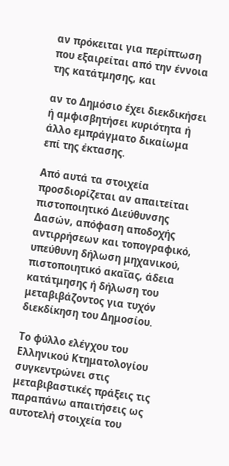αν πρόκειται για περίπτωση που εξαιρείται από την έννοια της κατάτμησης, και

αν το Δημόσιο έχει διεκδικήσει ή αμφισβητήσει κυριότητα ή άλλο εμπράγματο δικαίωμα επί της έκτασης.

Από αυτά τα στοιχεία προσδιορίζεται αν απαιτείται πιστοποιητικό Διεύθυνσης Δασών, απόφαση αποδοχής αντιρρήσεων και τοπογραφικό, υπεύθυνη δήλωση μηχανικού, πιστοποιητικό ακαΐας, άδεια κατάτμησης ή δήλωση του μεταβιβάζοντος για τυχόν διεκδίκηση του Δημοσίου.

Το φύλλο ελέγχου του Ελληνικού Κτηματολογίου συγκεντρώνει στις μεταβιβαστικές πράξεις τις παραπάνω απαιτήσεις ως αυτοτελή στοιχεία του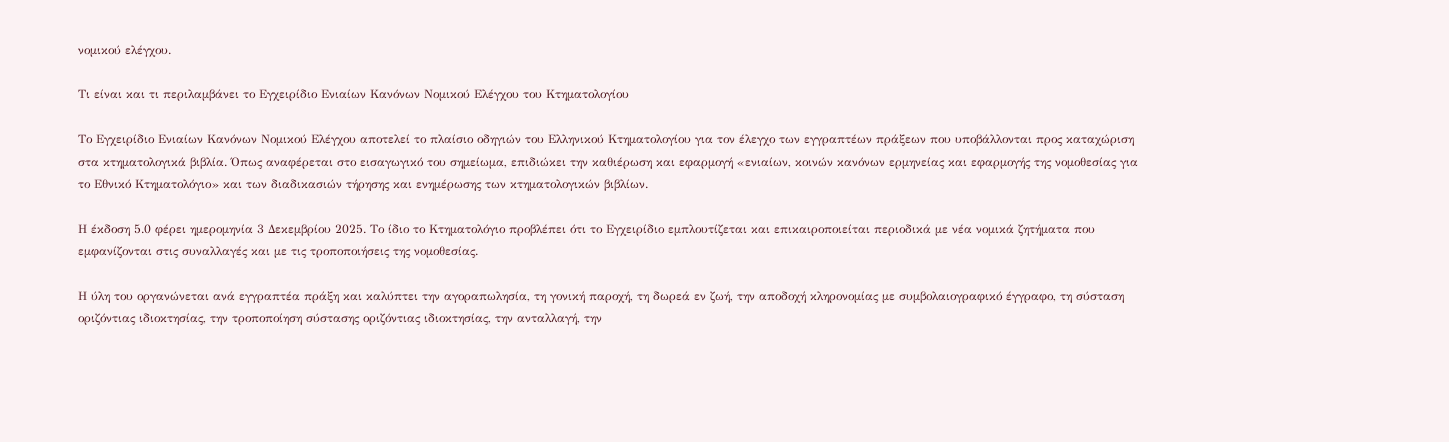νομικού ελέγχου.

Τι είναι και τι περιλαμβάνει το Εγχειρίδιο Ενιαίων Κανόνων Νομικού Ελέγχου του Κτηματολογίου

Το Εγχειρίδιο Ενιαίων Κανόνων Νομικού Ελέγχου αποτελεί το πλαίσιο οδηγιών του Ελληνικού Κτηματολογίου για τον έλεγχο των εγγραπτέων πράξεων που υποβάλλονται προς καταχώριση στα κτηματολογικά βιβλία. Όπως αναφέρεται στο εισαγωγικό του σημείωμα, επιδιώκει την καθιέρωση και εφαρμογή «ενιαίων, κοινών κανόνων ερμηνείας και εφαρμογής της νομοθεσίας για το Εθνικό Κτηματολόγιο» και των διαδικασιών τήρησης και ενημέρωσης των κτηματολογικών βιβλίων.

Η έκδοση 5.0 φέρει ημερομηνία 3 Δεκεμβρίου 2025. Το ίδιο το Κτηματολόγιο προβλέπει ότι το Εγχειρίδιο εμπλουτίζεται και επικαιροποιείται περιοδικά με νέα νομικά ζητήματα που εμφανίζονται στις συναλλαγές και με τις τροποποιήσεις της νομοθεσίας.

Η ύλη του οργανώνεται ανά εγγραπτέα πράξη και καλύπτει την αγοραπωλησία, τη γονική παροχή, τη δωρεά εν ζωή, την αποδοχή κληρονομίας με συμβολαιογραφικό έγγραφο, τη σύσταση οριζόντιας ιδιοκτησίας, την τροποποίηση σύστασης οριζόντιας ιδιοκτησίας, την ανταλλαγή, την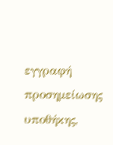εγγραφή προσημείωσης υποθήκης,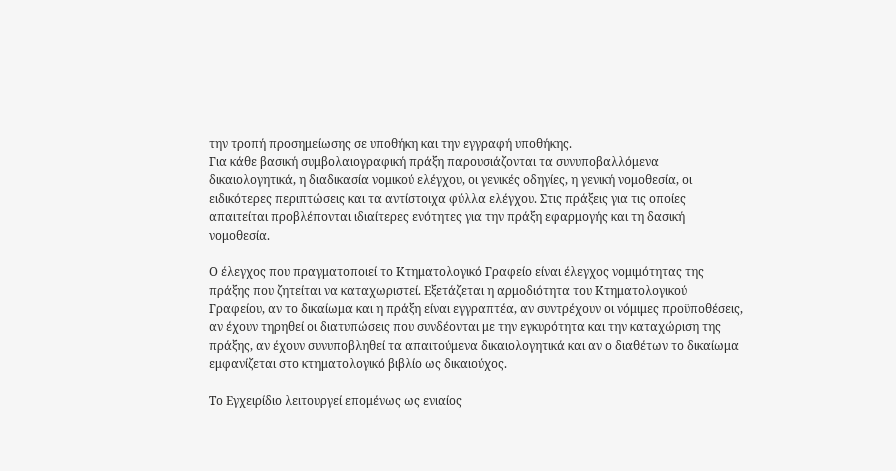την τροπή προσημείωσης σε υποθήκη και την εγγραφή υποθήκης.
Για κάθε βασική συμβολαιογραφική πράξη παρουσιάζονται τα συνυποβαλλόμενα δικαιολογητικά, η διαδικασία νομικού ελέγχου, οι γενικές οδηγίες, η γενική νομοθεσία, οι ειδικότερες περιπτώσεις και τα αντίστοιχα φύλλα ελέγχου. Στις πράξεις για τις οποίες απαιτείται προβλέπονται ιδιαίτερες ενότητες για την πράξη εφαρμογής και τη δασική νομοθεσία.

Ο έλεγχος που πραγματοποιεί το Κτηματολογικό Γραφείο είναι έλεγχος νομιμότητας της πράξης που ζητείται να καταχωριστεί. Εξετάζεται η αρμοδιότητα του Κτηματολογικού Γραφείου, αν το δικαίωμα και η πράξη είναι εγγραπτέα, αν συντρέχουν οι νόμιμες προϋποθέσεις, αν έχουν τηρηθεί οι διατυπώσεις που συνδέονται με την εγκυρότητα και την καταχώριση της πράξης, αν έχουν συνυποβληθεί τα απαιτούμενα δικαιολογητικά και αν ο διαθέτων το δικαίωμα εμφανίζεται στο κτηματολογικό βιβλίο ως δικαιούχος.

Το Εγχειρίδιο λειτουργεί επομένως ως ενιαίος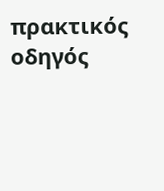πρακτικός οδηγός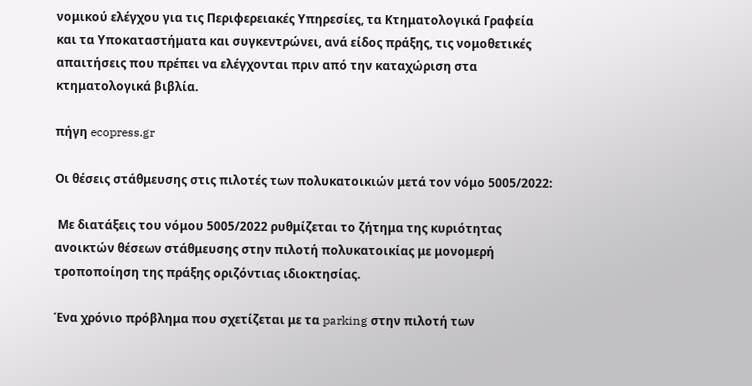νομικού ελέγχου για τις Περιφερειακές Υπηρεσίες, τα Κτηματολογικά Γραφεία και τα Υποκαταστήματα και συγκεντρώνει, ανά είδος πράξης, τις νομοθετικές απαιτήσεις που πρέπει να ελέγχονται πριν από την καταχώριση στα κτηματολογικά βιβλία.

πήγη ecopress.gr

Οι θέσεις στάθμευσης στις πιλοτές των πολυκατοικιών μετά τον νόμο 5005/2022:

 Με διατάξεις του νόμου 5005/2022 ρυθμίζεται το ζήτημα της κυριότητας ανοικτών θέσεων στάθμευσης στην πιλοτή πολυκατοικίας με μονομερή τροποποίηση της πράξης οριζόντιας ιδιοκτησίας.

Ένα χρόνιο πρόβλημα που σχετίζεται με τα parking στην πιλοτή των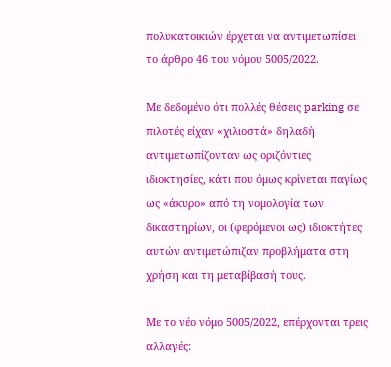πολυκατοικιών έρχεται να αντιμετωπίσει το άρθρο 46 του νόμου 5005/2022.

Με δεδομένο ότι πολλές θέσεις parking σε πιλοτές είχαν «χιλιοστά» δηλαδή αντιμετωπίζονταν ως οριζόντιες ιδιοκτησίες, κάτι που όμως κρίνεται παγίως ως «άκυρο» από τη νομολογία των δικαστηρίων, οι (φερόμενοι ως) ιδιοκτήτες αυτών αντιμετώπιζαν προβλήματα στη χρήση και τη μεταβίβασή τους.

Με το νέο νόμο 5005/2022, επέρχονται τρεις αλλαγές: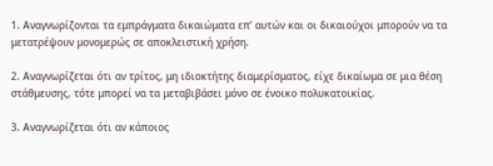1. Αναγνωρίζονται τα εμπράγματα δικαιώματα επ’ αυτών και οι δικαιούχοι μπορούν να τα μετατρέψουν μονομερώς σε αποκλειστική χρήση.

2. Αναγνωρίζεται ότι αν τρίτος, μη ιδιοκτήτης διαμερίσματος, είχε δικαίωμα σε μια θέση στάθμευσης, τότε μπορεί να τα μεταβιβάσει μόνο σε ένοικο πολυκατοικίας.

3. Αναγνωρίζεται ότι αν κάποιος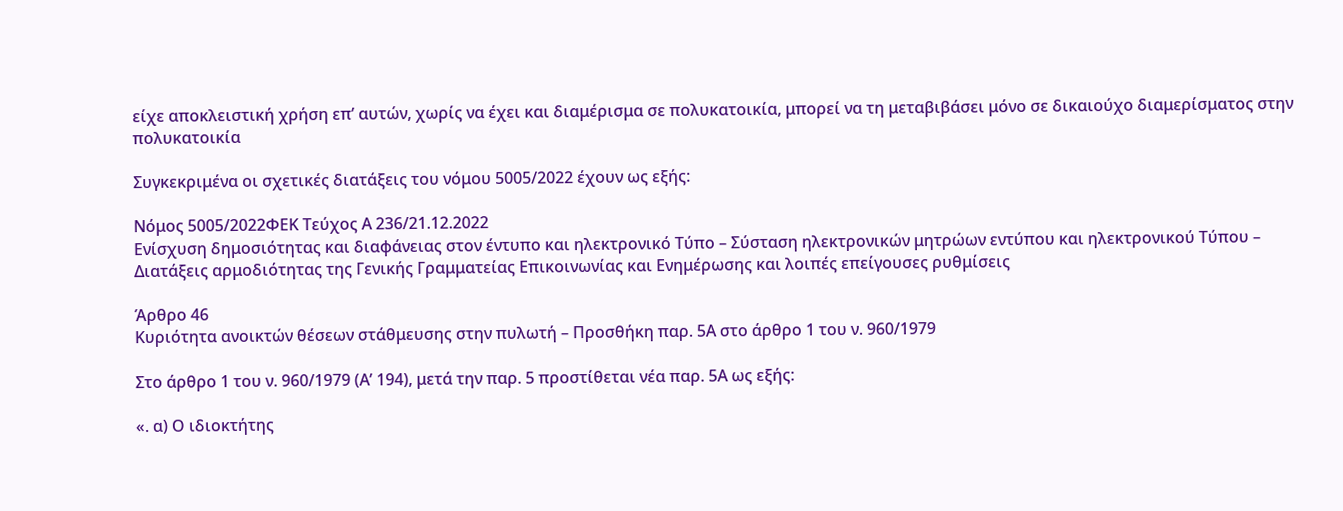είχε αποκλειστική χρήση επ’ αυτών, χωρίς να έχει και διαμέρισμα σε πολυκατοικία, μπορεί να τη μεταβιβάσει μόνο σε δικαιούχο διαμερίσματος στην πολυκατοικία

Συγκεκριμένα οι σχετικές διατάξεις του νόμου 5005/2022 έχουν ως εξής:

Νόμος 5005/2022ΦΕΚ Τεύχος Α 236/21.12.2022
Ενίσχυση δημοσιότητας και διαφάνειας στον έντυπο και ηλεκτρονικό Τύπο – Σύσταση ηλεκτρονικών μητρώων εντύπου και ηλεκτρονικού Τύπου – Διατάξεις αρμοδιότητας της Γενικής Γραμματείας Επικοινωνίας και Ενημέρωσης και λοιπές επείγουσες ρυθμίσεις

Άρθρο 46
Κυριότητα ανοικτών θέσεων στάθμευσης στην πυλωτή – Προσθήκη παρ. 5Α στο άρθρο 1 του ν. 960/1979

Στο άρθρο 1 του ν. 960/1979 (Α’ 194), μετά την παρ. 5 προστίθεται νέα παρ. 5Α ως εξής:

«. α) Ο ιδιοκτήτης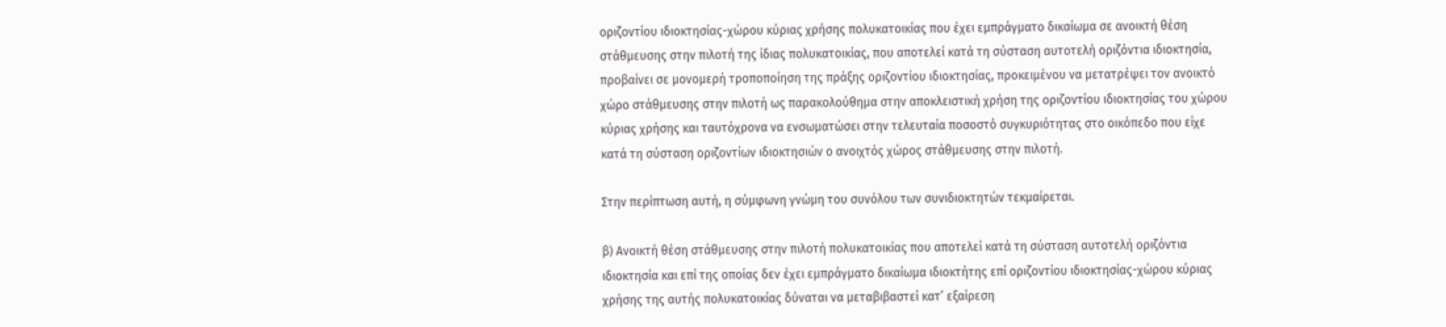οριζοντίου ιδιοκτησίας-χώρου κύριας χρήσης πολυκατοικίας που έχει εμπράγματο δικαίωμα σε ανοικτή θέση στάθμευσης στην πιλοτή της ίδιας πολυκατοικίας, που αποτελεί κατά τη σύσταση αυτοτελή οριζόντια ιδιοκτησία, προβαίνει σε μονομερή τροποποίηση της πράξης οριζοντίου ιδιοκτησίας, προκειμένου να μετατρέψει τον ανοικτό χώρο στάθμευσης στην πιλοτή ως παρακολούθημα στην αποκλειστική χρήση της οριζοντίου ιδιοκτησίας του χώρου κύριας χρήσης και ταυτόχρονα να ενσωματώσει στην τελευταία ποσοστό συγκυριότητας στο οικόπεδο που είχε κατά τη σύσταση οριζοντίων ιδιοκτησιών ο ανοιχτός χώρος στάθμευσης στην πιλοτή.

Στην περίπτωση αυτή, η σύμφωνη γνώμη του συνόλου των συνιδιοκτητών τεκμαίρεται.

β) Ανοικτή θέση στάθμευσης στην πιλοτή πολυκατοικίας που αποτελεί κατά τη σύσταση αυτοτελή οριζόντια ιδιοκτησία και επί της οποίας δεν έχει εμπράγματο δικαίωμα ιδιοκτήτης επί οριζοντίου ιδιοκτησίας-χώρου κύριας χρήσης της αυτής πολυκατοικίας δύναται να μεταβιβαστεί κατ’ εξαίρεση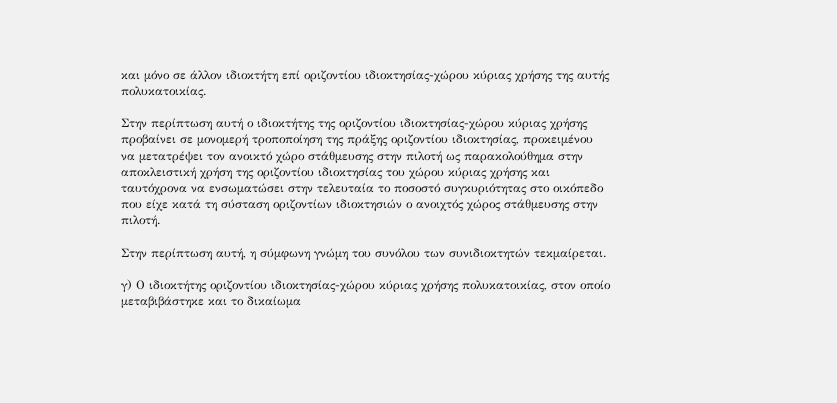και μόνο σε άλλον ιδιοκτήτη επί οριζοντίου ιδιοκτησίας-χώρου κύριας χρήσης της αυτής πολυκατοικίας.

Στην περίπτωση αυτή ο ιδιοκτήτης της οριζοντίου ιδιοκτησίας-χώρου κύριας χρήσης προβαίνει σε μονομερή τροποποίηση της πράξης οριζοντίου ιδιοκτησίας, προκειμένου να μετατρέψει τον ανοικτό χώρο στάθμευσης στην πιλοτή ως παρακολούθημα στην αποκλειστική χρήση της οριζοντίου ιδιοκτησίας του χώρου κύριας χρήσης και ταυτόχρονα να ενσωματώσει στην τελευταία το ποσοστό συγκυριότητας στο οικόπεδο που είχε κατά τη σύσταση οριζοντίων ιδιοκτησιών ο ανοιχτός χώρος στάθμευσης στην πιλοτή.

Στην περίπτωση αυτή, η σύμφωνη γνώμη του συνόλου των συνιδιοκτητών τεκμαίρεται.

γ) Ο ιδιοκτήτης οριζοντίου ιδιοκτησίας-χώρου κύριας χρήσης πολυκατοικίας, στον οποίο μεταβιβάστηκε και το δικαίωμα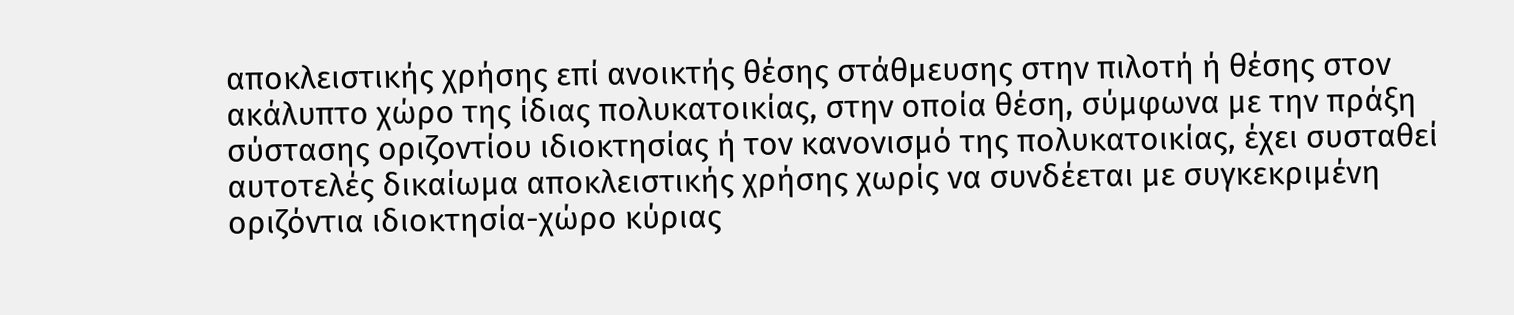αποκλειστικής χρήσης επί ανοικτής θέσης στάθμευσης στην πιλοτή ή θέσης στον ακάλυπτο χώρο της ίδιας πολυκατοικίας, στην οποία θέση, σύμφωνα με την πράξη σύστασης οριζοντίου ιδιοκτησίας ή τον κανονισμό της πολυκατοικίας, έχει συσταθεί αυτοτελές δικαίωμα αποκλειστικής χρήσης χωρίς να συνδέεται με συγκεκριμένη οριζόντια ιδιοκτησία-χώρο κύριας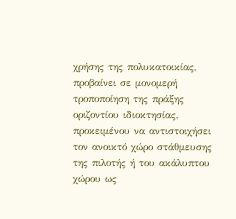χρήσης της πολυκατοικίας, προβαίνει σε μονομερή τροποποίηση της πράξης οριζοντίου ιδιοκτησίας, προκειμένου να αντιστοιχήσει τον ανοικτό χώρο στάθμευσης της πιλοτής ή του ακάλυπτου χώρου ως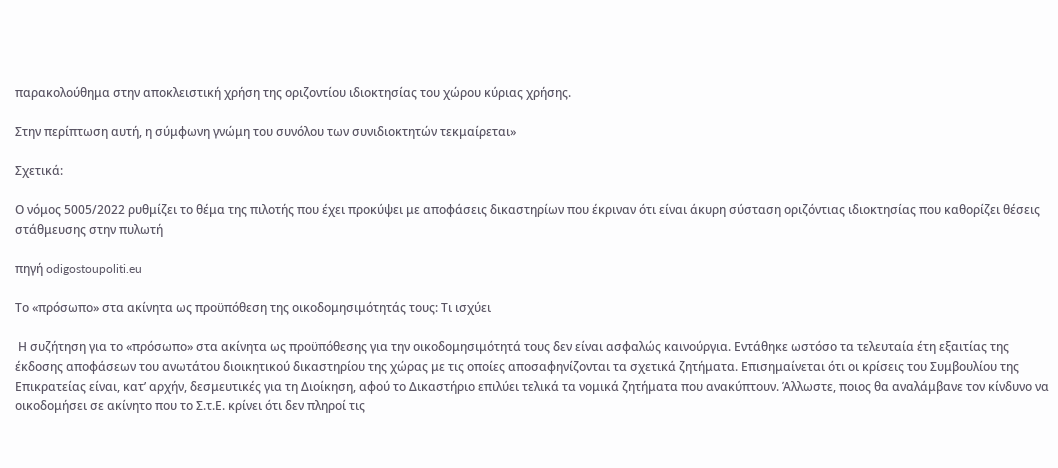παρακολούθημα στην αποκλειστική χρήση της οριζοντίου ιδιοκτησίας του χώρου κύριας χρήσης.

Στην περίπτωση αυτή, η σύμφωνη γνώμη του συνόλου των συνιδιοκτητών τεκμαίρεται»

Σχετικά:

Ο νόμος 5005/2022 ρυθμίζει το θέμα της πιλοτής που έχει προκύψει με αποφάσεις δικαστηρίων που έκριναν ότι είναι άκυρη σύσταση οριζόντιας ιδιοκτησίας που καθορίζει θέσεις στάθμευσης στην πυλωτή

πηγή odigostoupoliti.eu

Το «πρόσωπο» στα ακίνητα ως προϋπόθεση της οικοδομησιμότητάς τους: Τι ισχύει

 Η συζήτηση για το «πρόσωπο» στα ακίνητα ως προϋπόθεσης για την οικοδομησιμότητά τους δεν είναι ασφαλώς καινούργια. Εντάθηκε ωστόσο τα τελευταία έτη εξαιτίας της έκδοσης αποφάσεων του ανωτάτου διοικητικού δικαστηρίου της χώρας με τις οποίες αποσαφηνίζονται τα σχετικά ζητήματα. Επισημαίνεται ότι οι κρίσεις του Συμβουλίου της Επικρατείας είναι, κατ’ αρχήν, δεσμευτικές για τη Διοίκηση, αφού το Δικαστήριο επιλύει τελικά τα νομικά ζητήματα που ανακύπτουν. Άλλωστε, ποιος θα αναλάμβανε τον κίνδυνο να οικοδομήσει σε ακίνητο που το Σ.τ.Ε. κρίνει ότι δεν πληροί τις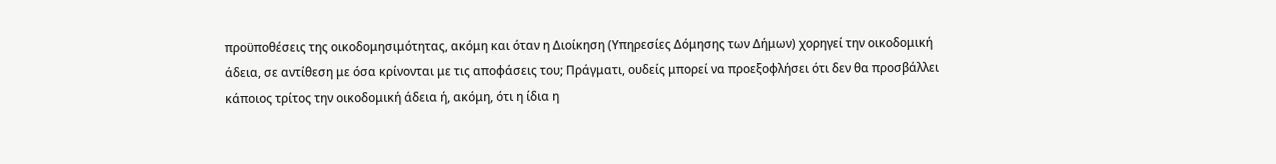προϋποθέσεις της οικοδομησιμότητας, ακόμη και όταν η Διοίκηση (Υπηρεσίες Δόμησης των Δήμων) χορηγεί την οικοδομική άδεια, σε αντίθεση με όσα κρίνονται με τις αποφάσεις του; Πράγματι, ουδείς μπορεί να προεξοφλήσει ότι δεν θα προσβάλλει κάποιος τρίτος την οικοδομική άδεια ή, ακόμη, ότι η ίδια η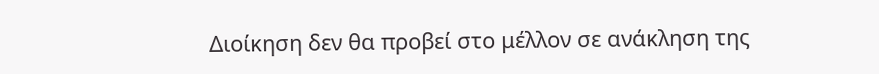Διοίκηση δεν θα προβεί στο μέλλον σε ανάκληση της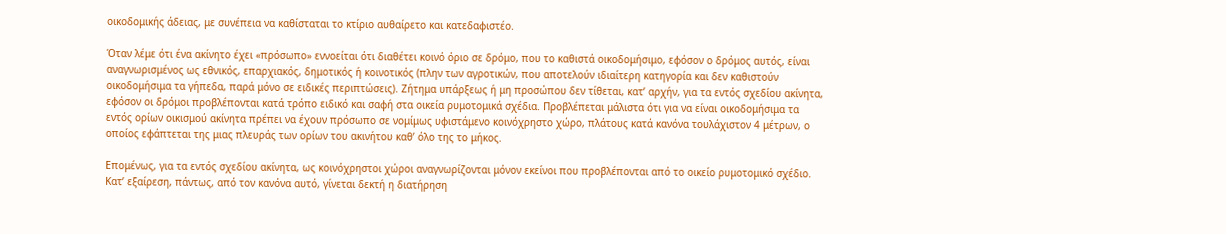οικοδομικής άδειας, με συνέπεια να καθίσταται το κτίριο αυθαίρετο και κατεδαφιστέο.

Όταν λέμε ότι ένα ακίνητο έχει «πρόσωπο» εννοείται ότι διαθέτει κοινό όριο σε δρόμο, που το καθιστά οικοδομήσιμο, εφόσον ο δρόμος αυτός, είναι αναγνωρισμένος ως εθνικός, επαρχιακός, δημοτικός ή κοινοτικός (πλην των αγροτικών, που αποτελούν ιδιαίτερη κατηγορία και δεν καθιστούν οικοδομήσιμα τα γήπεδα, παρά μόνο σε ειδικές περιπτώσεις). Ζήτημα υπάρξεως ή μη προσώπου δεν τίθεται, κατ’ αρχήν, για τα εντός σχεδίου ακίνητα, εφόσον οι δρόμοι προβλέπονται κατά τρόπο ειδικό και σαφή στα οικεία ρυμοτομικά σχέδια. Προβλέπεται μάλιστα ότι για να είναι οικοδομήσιμα τα εντός ορίων οικισμού ακίνητα πρέπει να έχουν πρόσωπο σε νομίμως υφιστάμενο κοινόχρηστο χώρο, πλάτους κατά κανόνα τουλάχιστον 4 μέτρων, ο οποίος εφάπτεται της μιας πλευράς των ορίων του ακινήτου καθ’ όλο της το μήκος.

Επομένως, για τα εντός σχεδίου ακίνητα, ως κοινόχρηστοι χώροι αναγνωρίζονται μόνον εκείνοι που προβλέπονται από το οικείο ρυμοτομικό σχέδιο. Κατ’ εξαίρεση, πάντως, από τον κανόνα αυτό, γίνεται δεκτή η διατήρηση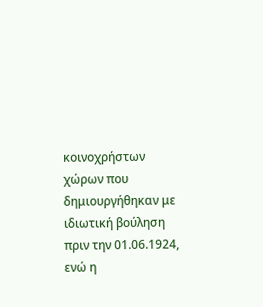κοινοχρήστων χώρων που δημιουργήθηκαν με ιδιωτική βούληση πριν την 01.06.1924, ενώ η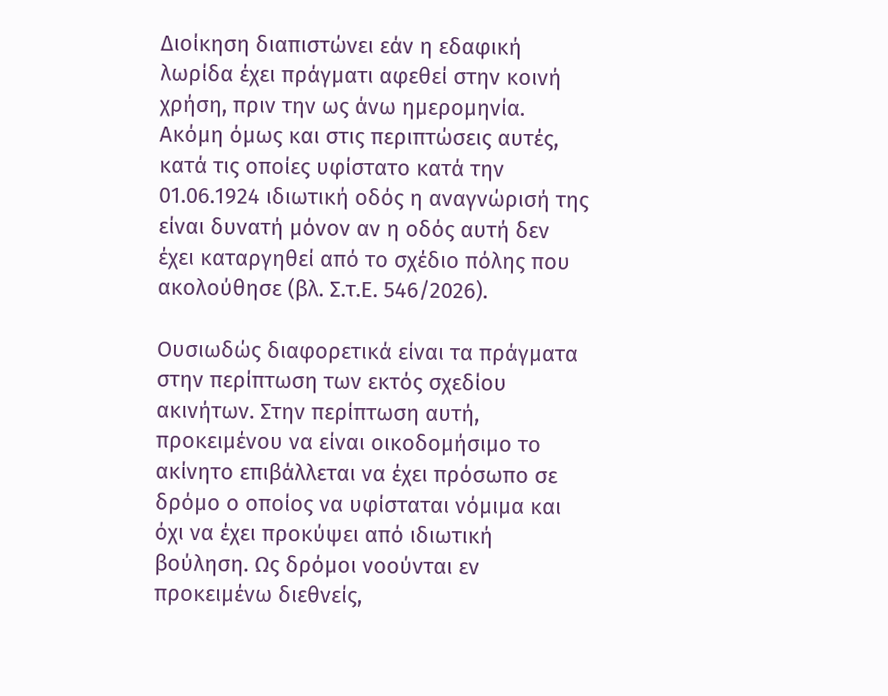Διοίκηση διαπιστώνει εάν η εδαφική λωρίδα έχει πράγματι αφεθεί στην κοινή χρήση, πριν την ως άνω ημερομηνία. Ακόμη όμως και στις περιπτώσεις αυτές, κατά τις οποίες υφίστατο κατά την 01.06.1924 ιδιωτική οδός η αναγνώρισή της είναι δυνατή μόνον αν η οδός αυτή δεν έχει καταργηθεί από το σχέδιο πόλης που ακολούθησε (βλ. Σ.τ.Ε. 546/2026).

Ουσιωδώς διαφορετικά είναι τα πράγματα στην περίπτωση των εκτός σχεδίου ακινήτων. Στην περίπτωση αυτή, προκειμένου να είναι οικοδομήσιμο το ακίνητο επιβάλλεται να έχει πρόσωπο σε δρόμο ο οποίος να υφίσταται νόμιμα και όχι να έχει προκύψει από ιδιωτική βούληση. Ως δρόμοι νοούνται εν προκειμένω διεθνείς,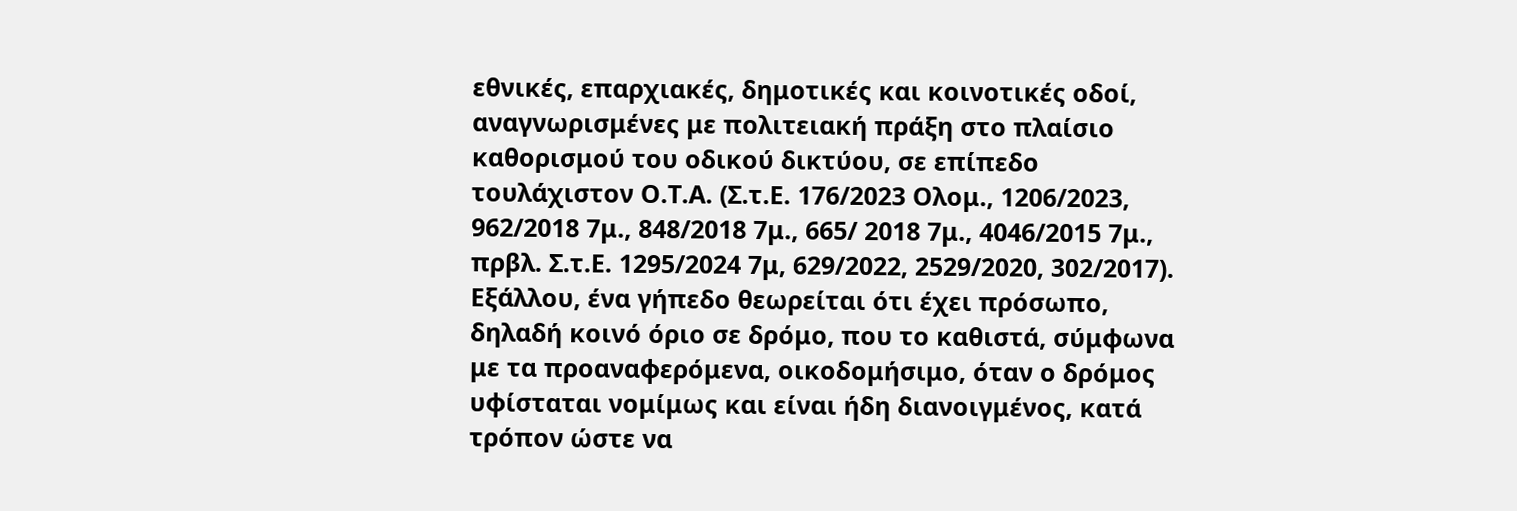εθνικές, επαρχιακές, δημοτικές και κοινοτικές οδοί, αναγνωρισμένες με πολιτειακή πράξη στο πλαίσιο καθορισμού του οδικού δικτύου, σε επίπεδο τουλάχιστον Ο.Τ.Α. (Σ.τ.Ε. 176/2023 Ολομ., 1206/2023, 962/2018 7μ., 848/2018 7μ., 665/ 2018 7μ., 4046/2015 7μ., πρβλ. Σ.τ.Ε. 1295/2024 7μ, 629/2022, 2529/2020, 302/2017). Εξάλλου, ένα γήπεδο θεωρείται ότι έχει πρόσωπο, δηλαδή κοινό όριο σε δρόμο, που το καθιστά, σύμφωνα με τα προαναφερόμενα, οικοδομήσιμο, όταν ο δρόμος υφίσταται νομίμως και είναι ήδη διανοιγμένος, κατά τρόπον ώστε να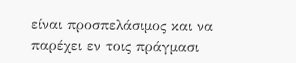είναι προσπελάσιμος και να παρέχει εν τοις πράγμασι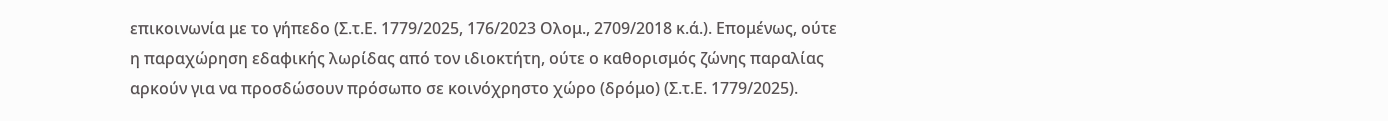επικοινωνία με το γήπεδο (Σ.τ.Ε. 1779/2025, 176/2023 Ολομ., 2709/2018 κ.ά.). Επομένως, ούτε η παραχώρηση εδαφικής λωρίδας από τον ιδιοκτήτη, ούτε ο καθορισμός ζώνης παραλίας αρκούν για να προσδώσουν πρόσωπο σε κοινόχρηστο χώρο (δρόμο) (Σ.τ.Ε. 1779/2025).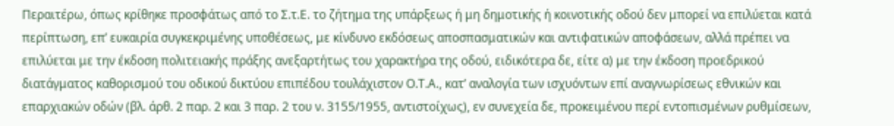Περαιτέρω, όπως κρίθηκε προσφάτως από το Σ.τ.Ε. το ζήτημα της υπάρξεως ή μη δημοτικής ή κοινοτικής οδού δεν μπορεί να επιλύεται κατά περίπτωση, επ’ ευκαιρία συγκεκριμένης υποθέσεως, με κίνδυνο εκδόσεως αποσπασματικών και αντιφατικών αποφάσεων, αλλά πρέπει να επιλύεται με την έκδοση πολιτειακής πράξης ανεξαρτήτως του χαρακτήρα της οδού, ειδικότερα δε, είτε α) με την έκδοση προεδρικού διατάγματος καθορισμού του οδικού δικτύου επιπέδου τουλάχιστον Ο.Τ.Α., κατ’ αναλογία των ισχυόντων επί αναγνωρίσεως εθνικών και επαρχιακών οδών (βλ. άρθ. 2 παρ. 2 και 3 παρ. 2 του ν. 3155/1955, αντιστοίχως), εν συνεχεία δε, προκειμένου περί εντοπισμένων ρυθμίσεων,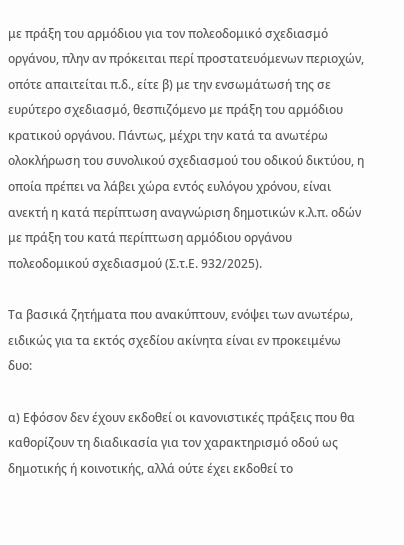με πράξη του αρμόδιου για τον πολεοδομικό σχεδιασμό οργάνου, πλην αν πρόκειται περί προστατευόμενων περιοχών, οπότε απαιτείται π.δ., είτε β) με την ενσωμάτωσή της σε ευρύτερο σχεδιασμό, θεσπιζόμενο με πράξη του αρμόδιου κρατικού οργάνου. Πάντως, μέχρι την κατά τα ανωτέρω ολοκλήρωση του συνολικού σχεδιασμού του οδικού δικτύου, η οποία πρέπει να λάβει χώρα εντός ευλόγου χρόνου, είναι ανεκτή η κατά περίπτωση αναγνώριση δημοτικών κ.λ.π. οδών με πράξη του κατά περίπτωση αρμόδιου οργάνου πολεοδομικού σχεδιασμού (Σ.τ.Ε. 932/2025).

Τα βασικά ζητήματα που ανακύπτουν, ενόψει των ανωτέρω, ειδικώς για τα εκτός σχεδίου ακίνητα είναι εν προκειμένω δυο:

α) Εφόσον δεν έχουν εκδοθεί οι κανονιστικές πράξεις που θα καθορίζουν τη διαδικασία για τον χαρακτηρισμό οδού ως δημοτικής ή κοινοτικής, αλλά ούτε έχει εκδοθεί το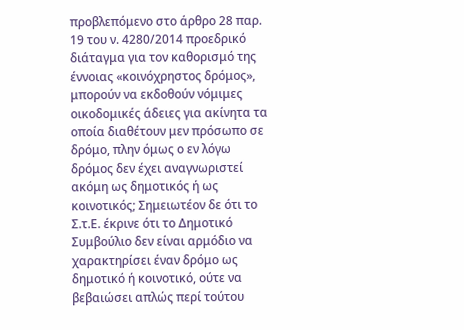προβλεπόμενο στο άρθρο 28 παρ. 19 του ν. 4280/2014 προεδρικό διάταγμα για τον καθορισμό της έννοιας «κοινόχρηστος δρόμος», μπορούν να εκδοθούν νόμιμες οικοδομικές άδειες για ακίνητα τα οποία διαθέτουν μεν πρόσωπο σε δρόμο, πλην όμως ο εν λόγω δρόμος δεν έχει αναγνωριστεί ακόμη ως δημοτικός ή ως κοινοτικός; Σημειωτέον δε ότι το Σ.τ.Ε. έκρινε ότι το Δημοτικό Συμβούλιο δεν είναι αρμόδιο να χαρακτηρίσει έναν δρόμο ως δημοτικό ή κοινοτικό, ούτε να βεβαιώσει απλώς περί τούτου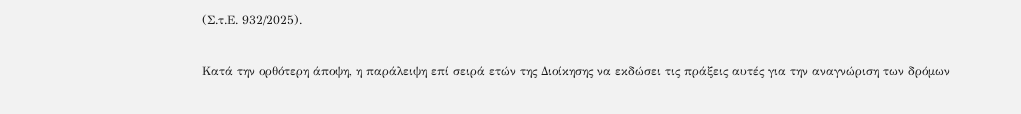(Σ.τ.Ε. 932/2025).

Κατά την ορθότερη άποψη, η παράλειψη επί σειρά ετών της Διοίκησης να εκδώσει τις πράξεις αυτές για την αναγνώριση των δρόμων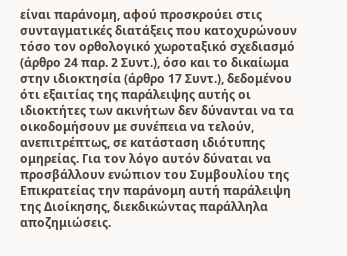είναι παράνομη, αφού προσκρούει στις συνταγματικές διατάξεις που κατοχυρώνουν τόσο τον ορθολογικό χωροταξικό σχεδιασμό (άρθρο 24 παρ. 2 Συντ.), όσο και το δικαίωμα στην ιδιοκτησία (άρθρο 17 Συντ.), δεδομένου ότι εξαιτίας της παράλειψης αυτής οι ιδιοκτήτες των ακινήτων δεν δύνανται να τα οικοδομήσουν με συνέπεια να τελούν, ανεπιτρέπτως, σε κατάσταση ιδιότυπης ομηρείας. Για τον λόγο αυτόν δύναται να προσβάλλουν ενώπιον του Συμβουλίου της Επικρατείας την παράνομη αυτή παράλειψη της Διοίκησης, διεκδικώντας παράλληλα αποζημιώσεις.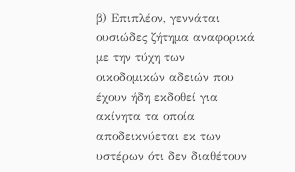β) Επιπλέον, γεννάται ουσιώδες ζήτημα αναφορικά με την τύχη των οικοδομικών αδειών που έχουν ήδη εκδοθεί για ακίνητα τα οποία αποδεικνύεται εκ των υστέρων ότι δεν διαθέτουν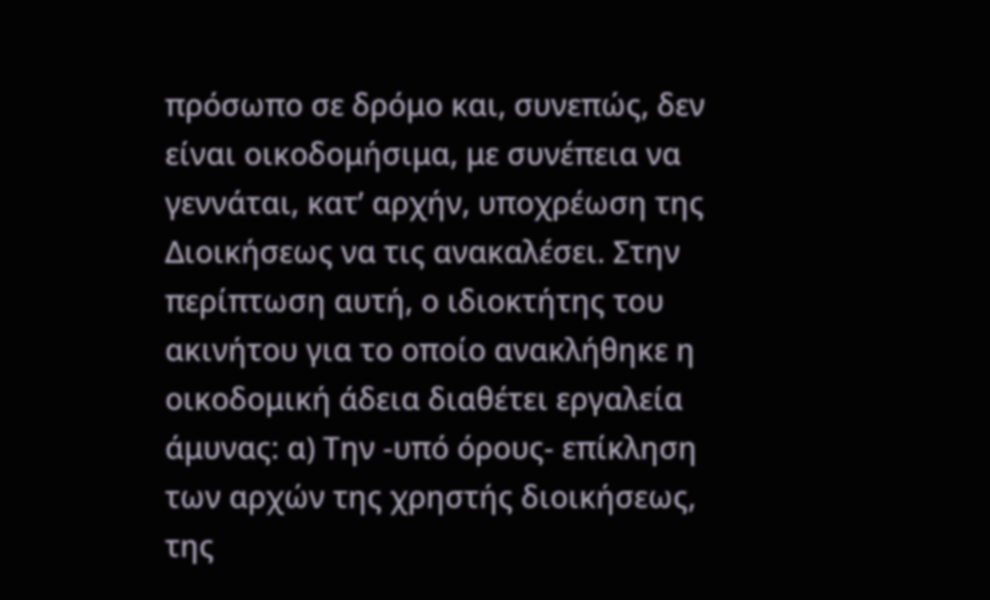πρόσωπο σε δρόμο και, συνεπώς, δεν είναι οικοδομήσιμα, με συνέπεια να γεννάται, κατ’ αρχήν, υποχρέωση της Διοικήσεως να τις ανακαλέσει. Στην περίπτωση αυτή, ο ιδιοκτήτης του ακινήτου για το οποίο ανακλήθηκε η οικοδομική άδεια διαθέτει εργαλεία άμυνας: α) Την -υπό όρους- επίκληση των αρχών της χρηστής διοικήσεως, της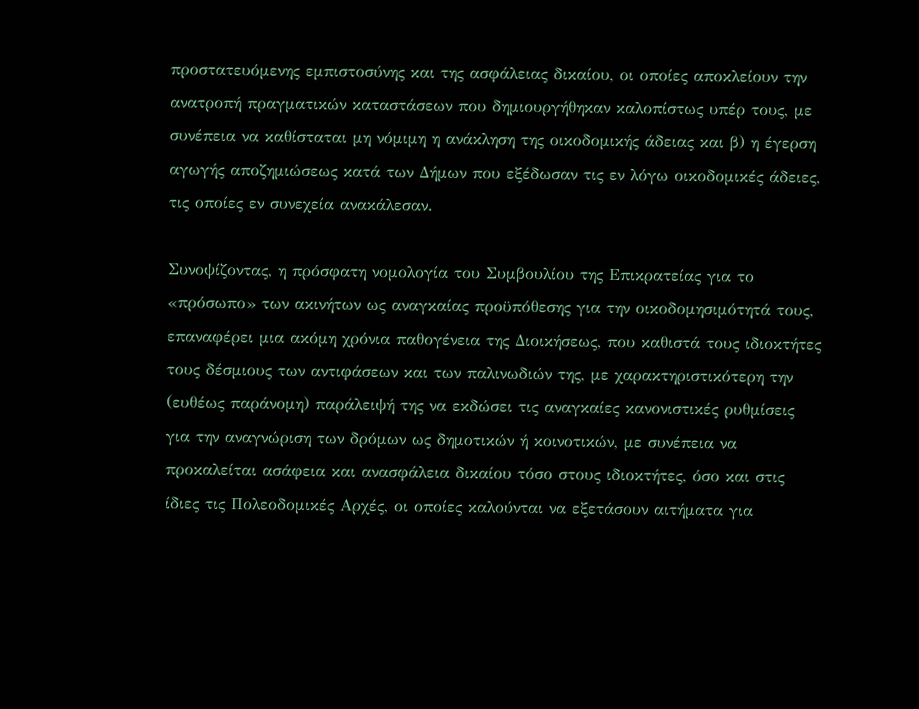προστατευόμενης εμπιστοσύνης και της ασφάλειας δικαίου, οι οποίες αποκλείουν την ανατροπή πραγματικών καταστάσεων που δημιουργήθηκαν καλοπίστως υπέρ τους, με συνέπεια να καθίσταται μη νόμιμη η ανάκληση της οικοδομικής άδειας και β) η έγερση αγωγής αποζημιώσεως κατά των Δήμων που εξέδωσαν τις εν λόγω οικοδομικές άδειες, τις οποίες εν συνεχεία ανακάλεσαν.

Συνοψίζοντας, η πρόσφατη νομολογία του Συμβουλίου της Επικρατείας για το «πρόσωπο» των ακινήτων ως αναγκαίας προϋπόθεσης για την οικοδομησιμότητά τους, επαναφέρει μια ακόμη χρόνια παθογένεια της Διοικήσεως, που καθιστά τους ιδιοκτήτες τους δέσμιους των αντιφάσεων και των παλινωδιών της, με χαρακτηριστικότερη την (ευθέως παράνομη) παράλειψή της να εκδώσει τις αναγκαίες κανονιστικές ρυθμίσεις για την αναγνώριση των δρόμων ως δημοτικών ή κοινοτικών, με συνέπεια να προκαλείται ασάφεια και ανασφάλεια δικαίου τόσο στους ιδιοκτήτες, όσο και στις ίδιες τις Πολεοδομικές Αρχές, οι οποίες καλούνται να εξετάσουν αιτήματα για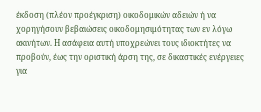έκδοση (πλέον προέγκριση) οικοδομικών αδειών ή να χορηγήσουν βεβαιώσεις οικοδομησιμότητας των εν λόγω ακινήτων. Η ασάφεια αυτή υποχρεώνει τους ιδιοκτήτες να προβούν, έως την οριστική άρση της, σε δικαστικές ενέργειες για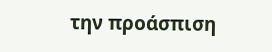την προάσπιση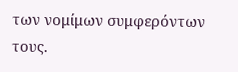των νομίμων συμφερόντων τους.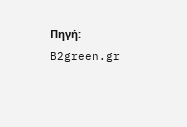Πηγή: B2green.gr